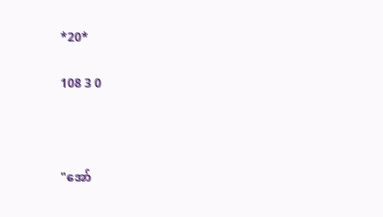*20*

108 3 0



"အော်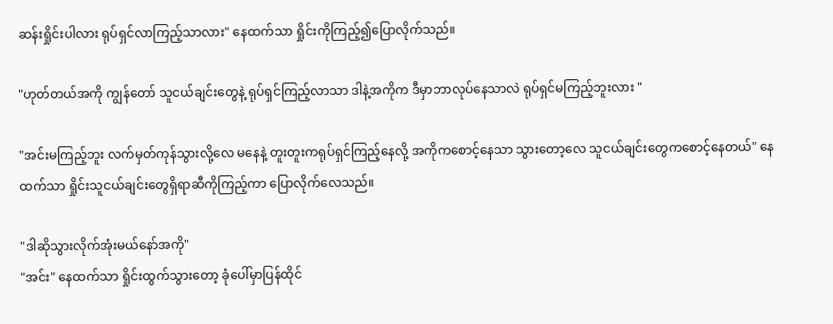ဆန်းရှိုင်းပါလား ရုပ်ရှင်လာကြည့်သာလား" နေထက်သာ ရှိုင်းကိုကြည့်၍ပြောလိုက်သည်။

"ဟုတ်တယ်အကို ကျွန်တော် သူငယ်ချင်းတွေနဲ့ ရုပ်ရှင်ကြည့်လာသာ ဒါနဲ့အကိုက ဒီမှာဘာလုပ်နေသာလဲ ရုပ်ရှင်မကြည့်ဘူးလား "

"အင်းမကြည့်ဘူး လက်မှတ်ကုန်သွားလို့လေ မနေနဲ့ တူးတူးကရုပ်ရှင်ကြည့်နေလို့ အကိုကစောင့်နေသာ သွားတော့လေ သူငယ်ချင်းတွေကစောင့်နေတယ်" နေထက်သာ ရှိုင်းသူငယ်ချင်းတွေရှိရာဆီကိုကြည့်ကာ ပြောလိုက်လေသည်။

"ဒါဆိုသွားလိုက်အုံးမယ်နော်အကို"
"အင်း" နေထက်သာ ရှိုင်းထွက်သွားတော့ ခုံပေါ်မှာပြန်ထိုင်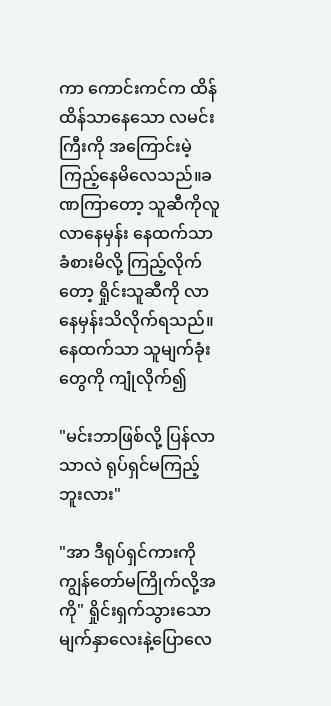ကာ ကောင်းကင်က ထိန်ထိန်သာနေသော လမင်းကြီးကို အကြောင်းမဲ့ကြည့်နေမိလေသည်။ခဏကြာတော့ သူဆီကိုလူလာနေမှန်း နေထက်သာခံစားမိလို့ ကြည့်လိုက်တော့ ရှိုင်းသူဆီကို လာနေမှန်းသိလိုက်ရသည်။နေထက်သာ သူမျက်ခုံးတွေကို ကျုံလိုက်၍

"မင်းဘာဖြစ်လို့ ပြန်လာသာလဲ ရုပ်ရှင်မကြည့်ဘူးလား"

"အာ ဒီရုပ်ရှင်ကားကို ကျွန်တော်မကြိုက်လို့အကို" ရှိုင်းရှက်သွားသောမျက်နှာလေးနဲ့ပြောလေ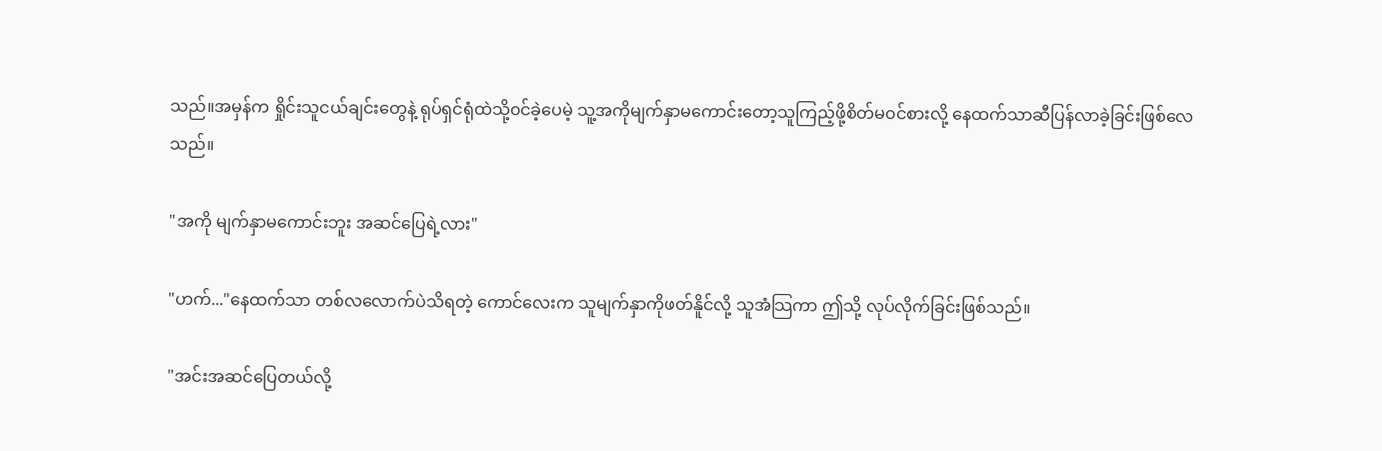သည်။အမှန်က ရှိုင်းသူငယ်ချင်းတွေနဲ့ ရုပ်ရှင်ရုံထဲသို့၀င်ခဲ့ပေမဲ့ သူ့အကိုမျက်နှာမကောင်းတော့သူကြည့်ဖို့စိတ်မ၀င်စားလို့ နေထက်သာဆီပြန်လာခဲ့ခြင်းဖြစ်လေသည်။

"အကို မျက်နှာမကောင်းဘူး အဆင်ပြေရဲ့လား"

"ဟက်..."နေထက်သာ တစ်လလောက်ပဲသိရတဲ့ ကောင်လေးက သူမျက်နှာကိုဖတ်နိူင်လို့ သူအံသြကာ ဤသို့ လုပ်လိုက်ခြင်းဖြစ်သည်။

"အင်းအဆင်ပြေတယ်လို့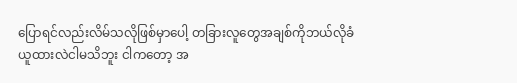ပြောရင်လည်းလိမ်သလိုဖြစ်မှာပေါ့ တခြားလူတွေအချစ်ကိုဘယ်လိုခံယူထားလဲငါမသိဘူး ငါကတော့ အ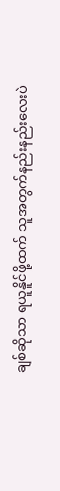ချစ်ဆိုသာ ရယူနိူင်ဖို့ထက် သူအတွက်နည်းနည်းလေးပဲ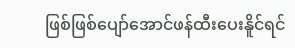ဖြစ်ဖြစ်ပျော်အောင်ဖန်ထီးပေးနိူင်ရင်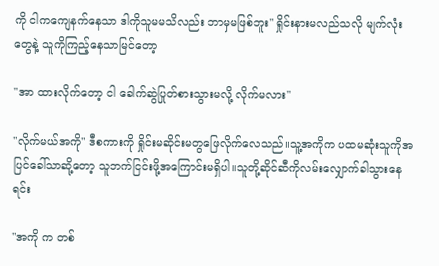ကို ငါကကျေနက်နေသာ ဒါကိုသူမမသိလည်း ဘာမှမဖြစ်ဘူး" ရှိုင်းနားမလည်သလို မျက်လုံးတွေနဲ့ သူကိုကြည့်နေသာမြင်တော့

"အာ ထားလိုက်တော့ ငါ ခေါက်ဆွဲပြုတ်စားသွားမလို့ လိုက်မလား"

"လိုက်မယ်အကို" ဒီစကားကို ရှိုင်းမဆိုင်းမတွဖြေလိုက်လေသည်။သူ့အကိုက ပထမဆုံးသူကိုအပြင်ခေါ်သာဆို့တော့ သူဘက်ငြင်းဖို့အကြောင်းမရှိပါ။သူတို့ဆိုင်ဆီကိုလမ်းလျှောက်ခါသွားနေရင်း

"အကို က တစ်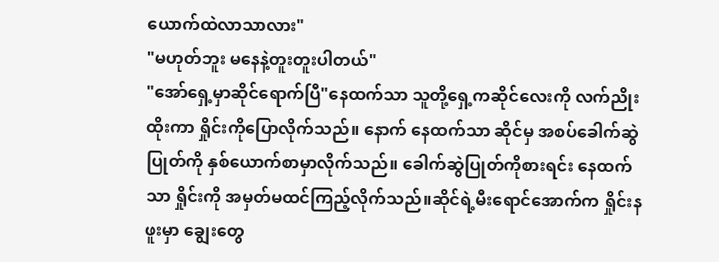ယောက်ထဲလာသာလား"
"မဟုတ်ဘူး မနေနဲ့တူးတူးပါတယ်"
"အော်ရှေ့မှာဆိုင်ရောက်ပြီ"နေထက်သာ သူတို့ရှေ့ကဆိုင်လေးကို လက်ညိုးထိုးကာ ရှိုင်းကိုပြောလိုက်သည်။ နောက် နေထက်သာ ဆိုင်မှ အစပ်ခေါက်ဆွဲပြုတ်ကို နှစ်ယောက်စာမှာလိုက်သည်။ ခေါက်ဆွဲပြုတ်ကိုစားရင်း နေထက်သာ ရှိုင်းကို အမှတ်မထင်ကြည့်လိုက်သည်။ဆိုင်ရဲ့မီးရောင်အောက်က ရှိုင်းနဖူးမှာ ချွေးတွေ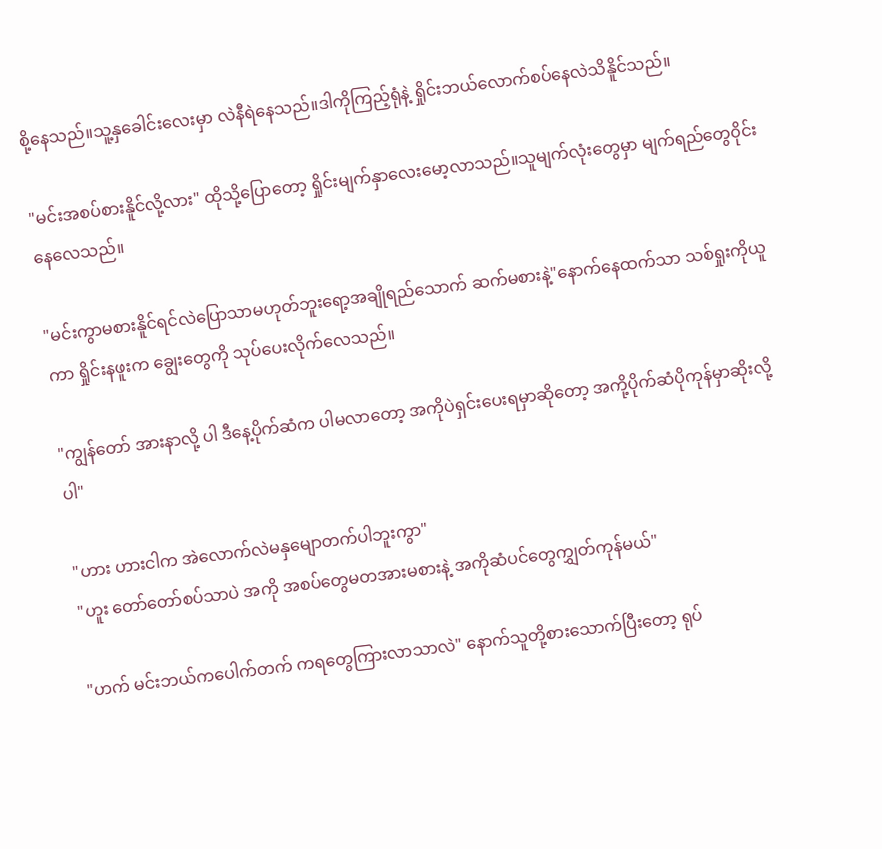စို့နေသည်။သူ့နှခေါင်းလေးမှာ လဲနီရဲနေသည်။ဒါကိုကြည့်ရုံနဲ့ ရှိုင်းဘယ်လောက်စပ်နေလဲသိနိူင်သည်။

"မင်းအစပ်စားနိူင်လို့လား" ထိုသို့ပြောတော့ ရှိုင်းမျက်နှာလေးမော့လာသည်။သူမျက်လုံးတွေမှာ မျက်ရည်တွေ၀ိုင်းနေလေသည်။

"မင်းကွာမစားနိူင်ရင်လဲပြောသာမဟုတ်ဘူးရော့အချိုရည်သောက် ဆက်မစားနဲ့"နောက်နေထက်သာ သစ်ရှုးကိုယူကာ ရှိုင်းနဖူးက ချွေးတွေကို သုပ်ပေးလိုက်လေသည်။

"ကျွန်တော် အားနာလို့ ပါ ဒီနေ့ပိုက်ဆံက ပါမလာတော့ အကိုပဲရှင်းပေးရမှာဆိုတော့ အကို့ပိုက်ဆံပိုကုန်မှာဆိုးလို့ပါ"

"ဟား ဟားငါက အဲလောက်လဲမနှမျောတက်ပါဘူးကွာ"
"ဟူး တော်တော်စပ်သာပဲ အကို အစပ်တွေမတအားမစားနဲ့ အကိုဆံပင်တွေကျွှတ်ကုန်မယ်"

"ဟက် မင်းဘယ်ကပေါက်တက် ကရတွေကြားလာသာလဲ" နောက်သူတို့စားသောက်ပြီးတော့ ရုပ်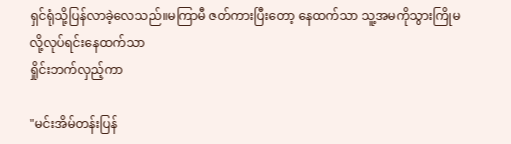ရှင်ရုံသို့ပြန်လာခဲ့လေသည်။မကြာမီ ဇတ်ကားပြီးတော့ နေထက်သာ သူ့အမကိုသွားကြိုမလို့လုပ်ရင်းနေထက်သာ
ရှိုင်းဘက်လှည့်ကာ

"မင်းအိမ်တန်းပြန်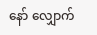နော် လျှောက်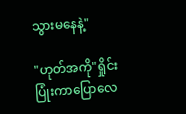သွားမနေနဲ့"

"ဟုတ်အကို"ရှိုင်းပြုံးကာပြောလေ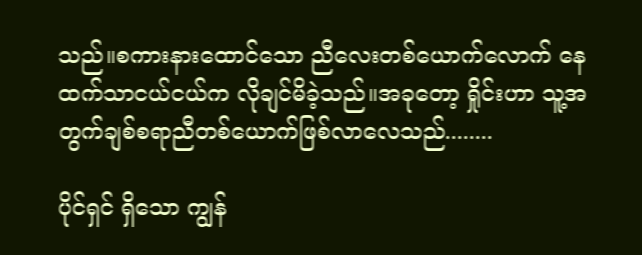သည်။စကားနားထောင်သော ညီလေးတစ်ယောက်လောက် နေထက်သာငယ်ငယ်က လိုချင်မိခဲ့သည်။အခုတော့ ရှိုင်းဟာ သူ့အတွက်ချစ်စရာညီတစ်ယောက်ဖြစ်လာလေသည်........

ပိုင်ရှင် ရှိသော ကျွန်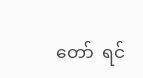တော်  ရင်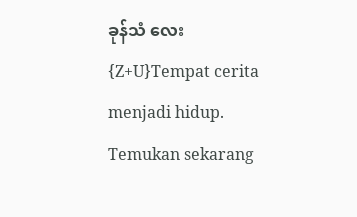ခုန်သံ လေး{Z+U}Tempat cerita menjadi hidup. Temukan sekarang